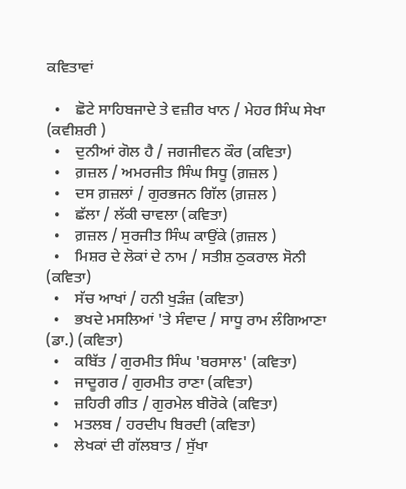ਕਵਿਤਾਵਾਂ

  •    ਛੋਟੇ ਸਾਹਿਬਜਾਦੇ ਤੇ ਵਜ਼ੀਰ ਖਾਨ / ਮੇਹਰ ਸਿੰਘ ਸੇਖਾ (ਕਵੀਸ਼ਰੀ )
  •    ਦੁਨੀਆਂ ਗੋਲ ਹੈ / ਜਗਜੀਵਨ ਕੌਰ (ਕਵਿਤਾ)
  •    ਗ਼ਜ਼ਲ / ਅਮਰਜੀਤ ਸਿੰਘ ਸਿਧੂ (ਗ਼ਜ਼ਲ )
  •    ਦਸ ਗ਼ਜ਼ਲਾਂ / ਗੁਰਭਜਨ ਗਿੱਲ (ਗ਼ਜ਼ਲ )
  •    ਛੱਲਾ / ਲੱਕੀ ਚਾਵਲਾ (ਕਵਿਤਾ)
  •    ਗ਼ਜ਼ਲ / ਸੁਰਜੀਤ ਸਿੰਘ ਕਾਉਂਕੇ (ਗ਼ਜ਼ਲ )
  •    ਮਿਸ਼ਰ ਦੇ ਲੋਕਾਂ ਦੇ ਨਾਮ / ਸਤੀਸ਼ ਠੁਕਰਾਲ ਸੋਨੀ (ਕਵਿਤਾ)
  •    ਸੱਚ ਆਖਾਂ / ਹਨੀ ਖੁੜੰਜ਼ (ਕਵਿਤਾ)
  •    ਭਖਦੇ ਮਸਲਿਆਂ 'ਤੇ ਸੰਵਾਦ / ਸਾਧੂ ਰਾਮ ਲੰਗਿਆਣਾ (ਡਾ.) (ਕਵਿਤਾ)
  •    ਕਬਿੱਤ / ਗੁਰਮੀਤ ਸਿੰਘ 'ਬਰਸਾਲ' (ਕਵਿਤਾ)
  •    ਜਾਦੂਗਰ / ਗੁਰਮੀਤ ਰਾਣਾ (ਕਵਿਤਾ)
  •    ਜ਼ਹਿਰੀ ਗੀਤ / ਗੁਰਮੇਲ ਬੀਰੋਕੇ (ਕਵਿਤਾ)
  •    ਮਤਲਬ / ਹਰਦੀਪ ਬਿਰਦੀ (ਕਵਿਤਾ)
  •    ਲੇਖਕਾਂ ਦੀ ਗੱਲਬਾਤ / ਸੁੱਖਾ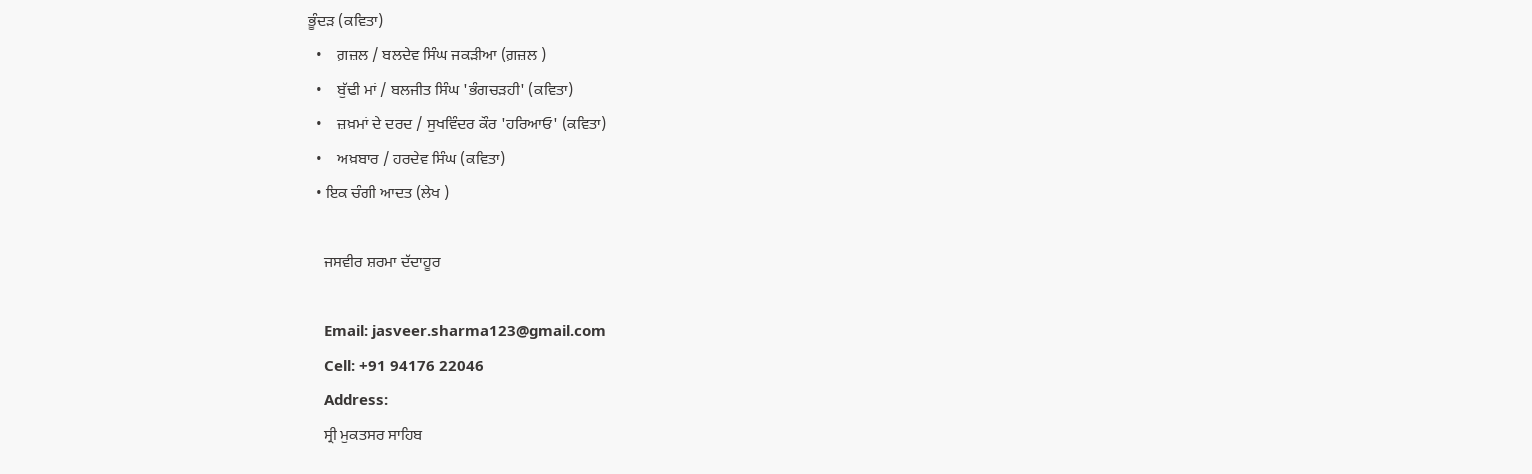ਭੂੰਦੜ (ਕਵਿਤਾ)
  •    ਗ਼ਜ਼ਲ / ਬਲਦੇਵ ਸਿੰਘ ਜਕੜੀਆ (ਗ਼ਜ਼ਲ )
  •    ਬੁੱਢੀ ਮਾਂ / ਬਲਜੀਤ ਸਿੰਘ 'ਭੰਗਚੜਹੀ' (ਕਵਿਤਾ)
  •    ਜ਼ਖ਼ਮਾਂ ਦੇ ਦਰਦ / ਸੁਖਵਿੰਦਰ ਕੌਰ 'ਹਰਿਆਓ' (ਕਵਿਤਾ)
  •    ਅਖ਼ਬਾਰ / ਹਰਦੇਵ ਸਿੰਘ (ਕਵਿਤਾ)
  • ਇਕ ਚੰਗੀ ਆਦਤ (ਲੇਖ )

    ਜਸਵੀਰ ਸ਼ਰਮਾ ਦੱਦਾਹੂਰ

    Email: jasveer.sharma123@gmail.com
    Cell: +91 94176 22046
    Address:
    ਸ੍ਰੀ ਮੁਕਤਸਰ ਸਾਹਿਬ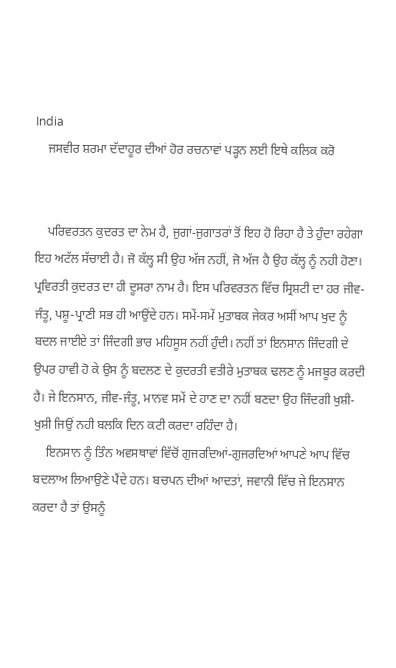India
    ਜਸਵੀਰ ਸ਼ਰਮਾ ਦੱਦਾਹੂਰ ਦੀਆਂ ਹੋਰ ਰਚਨਾਵਾਂ ਪੜ੍ਹਨ ਲਈ ਇਥੇ ਕਲਿਕ ਕਰੋ


    ਪਰਿਵਰਤਨ ਕੁਦਰਤ ਦਾ ਨੇਮ ਹੈ, ਜੁਗਾਂ-ਜੁਗਾਤਰਾਂ ਤੋਂ ਇਹ ਹੋ ਰਿਹਾ ਹੈ ਤੇ ਹੁੰਦਾ ਰਹੇਗਾ ਇਹ ਅਟੱਲ ਸੱਚਾਈ ਹੈ। ਜੋ ਕੱਲ੍ਹ ਸੀ ਉਹ ਅੱਜ ਨਹੀਂ, ਜੋ ਅੱਜ ਹੈ ਉਹ ਕੱਲ੍ਹ ਨੂੰ ਨਹੀ ਹੋਣਾ। ਪ੍ਰਵਿਰਤੀ ਕੁਦਰਤ ਦਾ ਹੀ ਦੂਸਰਾ ਨਾਮ ਹੈ। ਇਸ ਪਰਿਵਰਤਨ ਵਿੱਚ ਸ੍ਰਿਸ਼ਟੀ ਦਾ ਹਰ ਜੀਵ-ਜੰਤੂ, ਪਸ਼ੂ-ਪ੍ਰਾਣੀ ਸਭ ਹੀ ਆਉਂਦੇ ਹਨ। ਸਮੇਂ-ਸਮੇਂ ਮੁਤਾਬਕ ਜੇਕਰ ਅਸੀਂ ਆਪ ਖੁਦ ਨੂੰ ਬਦਲ ਜਾਈਏ ਤਾਂ ਜਿੰਦਗੀ ਭਾਰ ਮਹਿਸੂਸ ਨਹੀਂ ਹੁੰਦੀ। ਨਹੀਂ ਤਾਂ ਇਨਸਾਨ ਜਿੰਦਗੀ ਦੇ ਉਪਰ ਹਾਵੀ ਹੋ ਕੇ ਉਸ ਨੂੰ ਬਦਲਣ ਦੇ ਕੁਦਰਤੀ ਵਤੀਰੇ ਮੁਤਾਬਕ ਢਲਣ ਨੂੰ ਮਜਬੂਰ ਕਰਦੀ ਹੈ। ਜੇ ਇਨਸਾਨ, ਜੀਵ-ਜੰਤੂ, ਮਾਨਵ ਸਮੇਂ ਦੇ ਹਾਣ ਦਾ ਨਹੀਂ ਬਣਦਾ ਉਹ ਜਿੰਦਗੀ ਖੁਸ਼ੀ-ਖੁਸ਼ੀ ਜਿਉਂ ਨਹੀ ਬਲਕਿ ਦਿਨ ਕਟੀ ਕਰਦਾ ਰਹਿੰਦਾ ਹੈ।
    ਇਨਸਾਨ ਨੂੰ ਤਿੰਨ ਅਵਸਥਾਵਾਂ ਵਿੱਚੋਂ ਗੁਜਰਦਿਆਂ-ਗੁਜਰਦਿਆਂ ਆਪਣੇ ਆਪ ਵਿੱਚ ਬਦਲਾਅ ਲਿਆਉਣੇ ਪੈਂਦੇ ਹਨ। ਬਚਪਨ ਦੀਆਂ ਆਦਤਾਂ, ਜਵਾਨੀ ਵਿੱਚ ਜੇ ਇਨਸਾਨ ਕਰਦਾ ਹੈ ਤਾਂ ਉਸਨੂੰ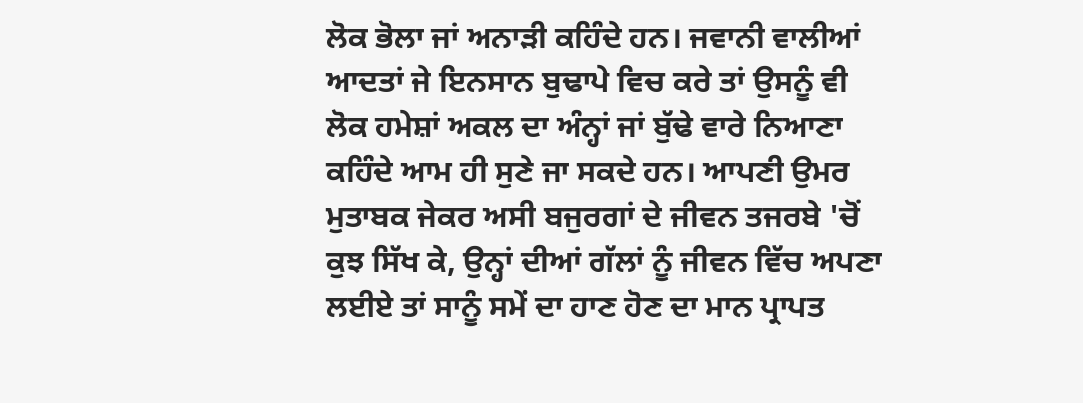ਲੋਕ ਭੋਲਾ ਜਾਂ ਅਨਾੜੀ ਕਹਿੰਦੇ ਹਨ। ਜਵਾਨੀ ਵਾਲੀਆਂ ਆਦਤਾਂ ਜੇ ਇਨਸਾਨ ਬੁਢਾਪੇ ਵਿਚ ਕਰੇ ਤਾਂ ਉਸਨੂੰ ਵੀ ਲੋਕ ਹਮੇਸ਼ਾਂ ਅਕਲ ਦਾ ਅੰਨ੍ਹਾਂ ਜਾਂ ਬੁੱਢੇ ਵਾਰੇ ਨਿਆਣਾ ਕਹਿੰਦੇ ਆਮ ਹੀ ਸੁਣੇ ਜਾ ਸਕਦੇ ਹਨ। ਆਪਣੀ ਉਮਰ ਮੁਤਾਬਕ ਜੇਕਰ ਅਸੀ ਬਜੁਰਗਾਂ ਦੇ ਜੀਵਨ ਤਜਰਬੇ 'ਚੋਂ ਕੁਝ ਸਿੱਖ ਕੇ, ਉਨ੍ਹਾਂ ਦੀਆਂ ਗੱਲਾਂ ਨੂੰ ਜੀਵਨ ਵਿੱਚ ਅਪਣਾ ਲਈਏ ਤਾਂ ਸਾਨੂੰ ਸਮੇਂ ਦਾ ਹਾਣ ਹੋਣ ਦਾ ਮਾਨ ਪ੍ਰਾਪਤ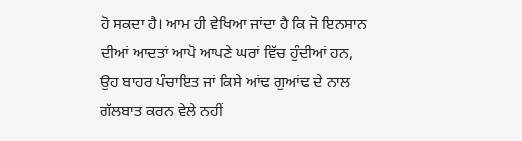ਹੋ ਸਕਦਾ ਹੈ। ਆਮ ਹੀ ਵੇਖਿਆ ਜਾਂਦਾ ਹੈ ਕਿ ਜੋ ਇਨਸਾਨ ਦੀਆਂ ਆਦਤਾਂ ਆਪੋ ਆਪਣੇ ਘਰਾਂ ਵਿੱਚ ਹੁੰਦੀਆਂ ਹਨ, ਉਹ ਬਾਹਰ ਪੰਚਾਇਤ ਜਾਂ ਕਿਸੇ ਆਂਢ ਗੁਆਂਢ ਦੇ ਨਾਲ ਗੱਲਬਾਤ ਕਰਨ ਵੇਲੇ ਨਹੀਂ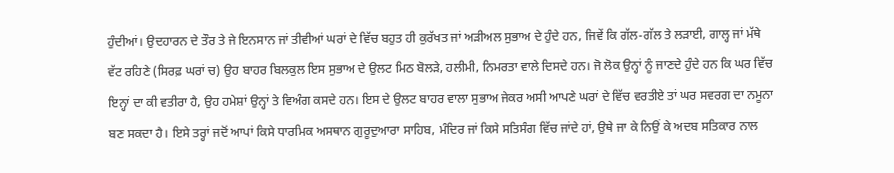ਹੁੰਦੀਆਂ। ਉਦਹਾਰਨ ਦੇ ਤੌਰ ਤੇ ਜੇ ਇਨਸਾਨ ਜਾਂ ਤੀਵੀਆਂ ਘਰਾਂ ਦੇ ਵਿੱਚ ਬਹੁਤ ਹੀ ਕੁਰੱਖਤ ਜਾਂ ਅੜੀਅਲ ਸੁਭਾਅ ਦੇ ਹੁੰਦੇ ਹਨ, ਜਿਵੇਂ ਕਿ ਗੱਲ-ਗੱਲ ਤੇ ਲੜਾਈ, ਗਾਲ੍ਹ ਜਾਂ ਮੱਥੇ ਵੱਟ ਰਹਿਣੇ (ਸਿਰਫ਼ ਘਰਾਂ ਚ) ਉਹ ਬਾਹਰ ਬਿਲਕੁਲ ਇਸ ਸੁਭਾਅ ਦੇ ਉਲਟ ਮਿਠ ਬੋਲੜੇ, ਹਲੀਮੀ, ਨਿਮਰਤਾ ਵਾਲੇ ਦਿਸਦੇ ਹਨ। ਜੋ ਲੋਕ ਉਨ੍ਹਾਂ ਨੂੰ ਜਾਣਦੇ ਹੁੰਦੇ ਹਨ ਕਿ ਘਰ ਵਿੱਚ ਇਨ੍ਹਾਂ ਦਾ ਕੀ ਵਤੀਰਾ ਹੈ, ਉਹ ਹਮੇਸ਼ਾਂ ਉਨ੍ਹਾਂ ਤੇ ਵਿਅੰਗ ਕਸਦੇ ਹਨ। ਇਸ ਦੇ ਉਲਟ ਬਾਹਰ ਵਾਲਾ ਸੁਭਾਅ ਜੇਕਰ ਅਸੀ ਆਪਣੇ ਘਰਾਂ ਦੇ ਵਿੱਚ ਵਰਤੀਏ ਤਾਂ ਘਰ ਸਵਰਗ ਦਾ ਨਮੂਨਾ ਬਣ ਸਕਦਾ ਹੈ। ਇਸੇ ਤਰ੍ਹਾਂ ਜਦੋਂ ਆਪਾਂ ਕਿਸੇ ਧਾਰਮਿਕ ਅਸਥਾਨ ਗੁਰੂਦੁਆਰਾ ਸਾਹਿਬ, ਮੰਦਿਰ ਜਾਂ ਕਿਸੇ ਸਤਿਸੰਗ ਵਿੱਚ ਜਾਂਦੇ ਹਾਂ, ਉਥੇ ਜਾ ਕੇ ਨਿਉਂ ਕੇ ਅਦਬ ਸਤਿਕਾਰ ਨਾਲ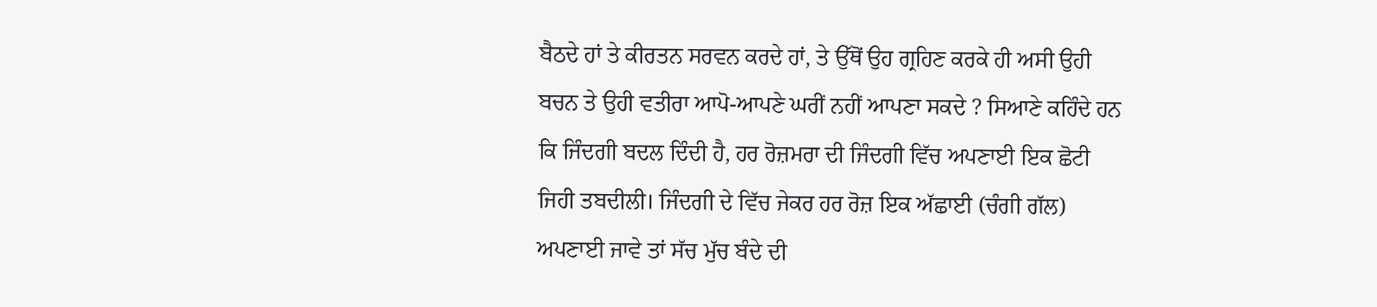ਬੈਠਦੇ ਹਾਂ ਤੇ ਕੀਰਤਨ ਸਰਵਨ ਕਰਦੇ ਹਾਂ, ਤੇ ਉੱਥੋਂ ਉਹ ਗ੍ਰਹਿਣ ਕਰਕੇ ਹੀ ਅਸੀ ਉਹੀ ਬਚਨ ਤੇ ਉਹੀ ਵਤੀਰਾ ਆਪੋ-ਆਪਣੇ ਘਰੀਂ ਨਹੀਂ ਆਪਣਾ ਸਕਦੇ ? ਸਿਆਣੇ ਕਹਿੰਦੇ ਹਨ ਕਿ ਜਿੰਦਗੀ ਬਦਲ ਦਿੰਦੀ ਹੈ, ਹਰ ਰੋਜ਼ਮਰਾ ਦੀ ਜਿੰਦਗੀ ਵਿੱਚ ਅਪਣਾਈ ਇਕ ਛੋਟੀ ਜਿਹੀ ਤਬਦੀਲੀ। ਜਿੰਦਗੀ ਦੇ ਵਿੱਚ ਜੇਕਰ ਹਰ ਰੋਜ਼ ਇਕ ਅੱਛਾਈ (ਚੰਗੀ ਗੱਲ) ਅਪਣਾਈ ਜਾਵੇ ਤਾਂ ਸੱਚ ਮੁੱਚ ਬੰਦੇ ਦੀ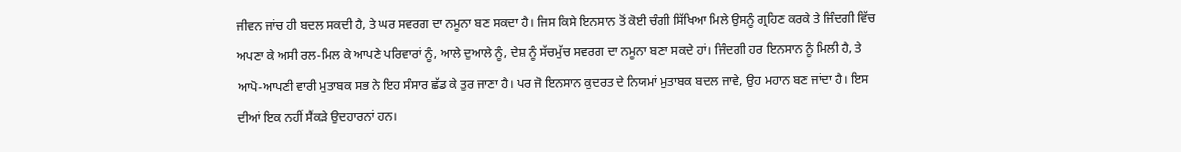ਜੀਵਨ ਜਾਂਚ ਹੀ ਬਦਲ ਸਕਦੀ ਹੈ, ਤੇ ਘਰ ਸਵਰਗ ਦਾ ਨਮੂਨਾ ਬਣ ਸਕਦਾ ਹੈ। ਜਿਸ ਕਿਸੇ ਇਨਸਾਨ ਤੋਂ ਕੋਈ ਚੰਗੀ ਸਿੱਖਿਆ ਮਿਲੇ ਉਸਨੂੰ ਗ੍ਰਹਿਣ ਕਰਕੇ ਤੇ ਜਿੰਦਗੀ ਵਿੱਚ ਅਪਣਾ ਕੇ ਅਸੀ ਰਲ-ਮਿਲ ਕੇ ਆਪਣੇ ਪਰਿਵਾਰਾਂ ਨੂੰ, ਆਲੇ ਦੁਆਲੇ ਨੂੰ, ਦੇਸ਼ ਨੂੰ ਸੱਚਮੁੱਚ ਸਵਰਗ ਦਾ ਨਮੂਨਾ ਬਣਾ ਸਕਦੇ ਹਾਂ। ਜਿੰਦਗੀ ਹਰ ਇਨਸਾਨ ਨੂੰ ਮਿਲੀ ਹੈ, ਤੇ ਆਪੋ-ਆਪਣੀ ਵਾਰੀ ਮੁਤਾਬਕ ਸਭ ਨੇ ਇਹ ਸੰਸਾਰ ਛੱਡ ਕੇ ਤੁਰ ਜਾਣਾ ਹੈ। ਪਰ ਜੋ ਇਨਸਾਨ ਕੁਦਰਤ ਦੇ ਨਿਯਮਾਂ ਮੁਤਾਬਕ ਬਦਲ ਜਾਵੇ, ਉਹ ਮਹਾਨ ਬਣ ਜਾਂਦਾ ਹੈ। ਇਸ ਦੀਆਂ ਇਕ ਨਹੀਂ ਸੈਂਕੜੇ ਉਦਹਾਰਨਾਂ ਹਨ।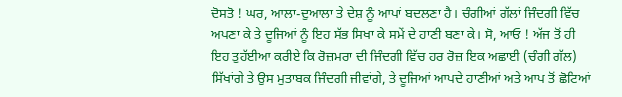ਦੋਸਤੋ ! ਘਰ, ਆਲਾ-ਦੁਆਲਾ ਤੇ ਦੇਸ਼ ਨੂੰ ਆਪਾਂ ਬਦਲਣਾ ਹੈ। ਚੰਗੀਆਂ ਗੱਲਾਂ ਜਿੰਦਗੀ ਵਿੱਚ ਅਪਣਾ ਕੇ ਤੇ ਦੂਜਿਆਂ ਨੂੰ ਇਹ ਸੱਭ ਸਿਖਾ ਕੇ ਸਮੇਂ ਦੇ ਹਾਣੀ ਬਣਾ ਕੇ। ਸੋ, ਆਓ ! ਅੱਜ ਤੋਂ ਹੀ ਇਹ ਤੁਹੱਈਆ ਕਰੀਏ ਕਿ ਰੋਜ਼ਮਰਾ ਦੀ ਜਿੰਦਗੀ ਵਿੱਚ ਹਰ ਰੋਜ਼ ਇਕ ਅਛਾਈ (ਚੰਗੀ ਗੱਲ) ਸਿੱਖਾਂਗੇ ਤੇ ਉਸ ਮੁਤਾਬਕ ਜਿੰਦਗੀ ਜੀਵਾਂਗੇ, ਤੇ ਦੂਜਿਆਂ ਆਪਦੇ ਹਾਣੀਆਂ ਅਤੇ ਆਪ ਤੋਂ ਛੋਟਿਆਂ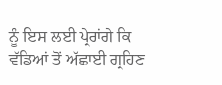ਨੂੰ ਇਸ ਲਈ ਪ੍ਰੇਰਾਂਗੇ ਕਿ ਵੱਡਿਆਂ ਤੋਂ ਅੱਛਾਈ ਗ੍ਰਹਿਣ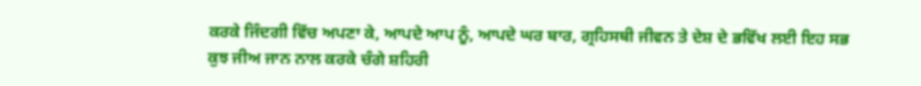ਕਰਕੇ ਜਿੰਦਗੀ ਵਿੱਚ ਅਪਣਾ ਕੇ, ਆਪਦੇ ਆਪ ਨੂੰ, ਆਪਦੇ ਘਰ ਬਾਰ, ਗ੍ਰਹਿਸਥੀ ਜੀਵਨ ਤੇ ਦੇਸ਼ ਦੇ ਭਵਿੱਖ ਲਈ ਇਹ ਸਭ ਕੁਝ ਜੀਅ ਜਾਨ ਨਾਲ ਕਰਕੇ ਚੰਗੇ ਸ਼ਹਿਰੀ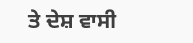ਤੇ ਦੇਸ਼ ਵਾਸੀ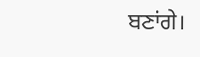ਬਣਾਂਗੇ।